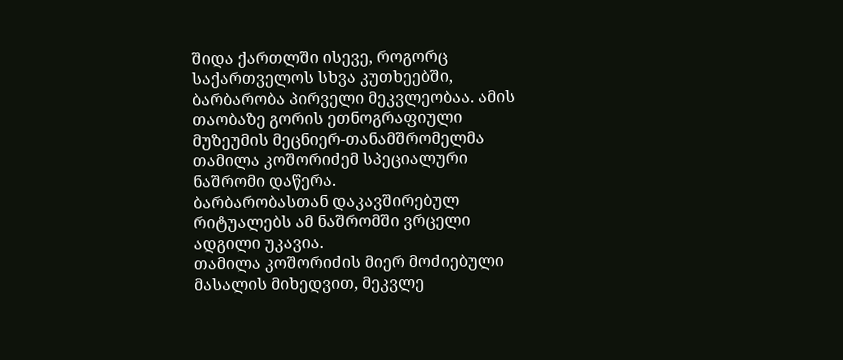შიდა ქართლში ისევე, როგორც საქართველოს სხვა კუთხეებში, ბარბარობა პირველი მეკვლეობაა. ამის თაობაზე გორის ეთნოგრაფიული მუზეუმის მეცნიერ-თანამშრომელმა თამილა კოშორიძემ სპეციალური ნაშრომი დაწერა.
ბარბარობასთან დაკავშირებულ რიტუალებს ამ ნაშრომში ვრცელი ადგილი უკავია.
თამილა კოშორიძის მიერ მოძიებული მასალის მიხედვით, მეკვლე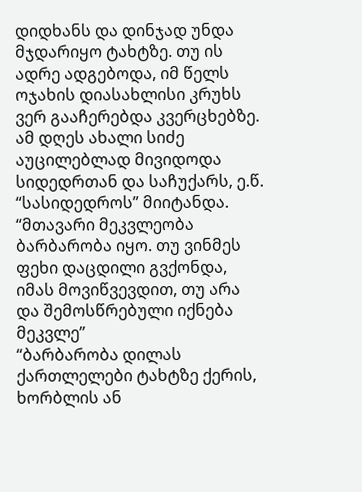დიდხანს და დინჯად უნდა მჯდარიყო ტახტზე. თუ ის ადრე ადგებოდა, იმ წელს ოჯახის დიასახლისი კრუხს ვერ გააჩერებდა კვერცხებზე.
ამ დღეს ახალი სიძე აუცილებლად მივიდოდა სიდედრთან და საჩუქარს, ე.წ. “სასიდედროს” მიიტანდა.
“მთავარი მეკვლეობა ბარბარობა იყო. თუ ვინმეს ფეხი დაცდილი გვქონდა, იმას მოვიწვევდით, თუ არა და შემოსწრებული იქნება მეკვლე”
“ბარბარობა დილას ქართლელები ტახტზე ქერის, ხორბლის ან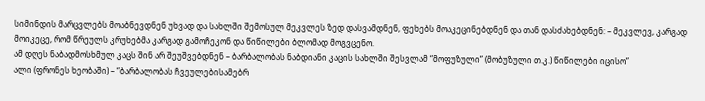სიმინდის მარცვლებს მოაბნევდნენ უხვად და სახლში შემოსულ მეკვლეს ზედ დასვამდნენ, ფეხებს მოაკეცინებდნენ და თან დასძახებდნენ: – მეკვლევ, კარგად მოიკეცე, რომ წრეულს კრუხებმა კარგად გამოჩეკონ და წიწილები ბლომად მოგვცენო.
ამ დღეს ნაბადმოსხმულ კაცს შინ არ შეუშვებდნენ – ბარბალობას ნაბდიანი კაცის სახლში შესვლამ “მოფუზული” (მობუზული თ.კ.) წიწილები იცისო”
ალი (ფრონეს ხეობაში) – “ბარბალობას ჩვეულებისამებრ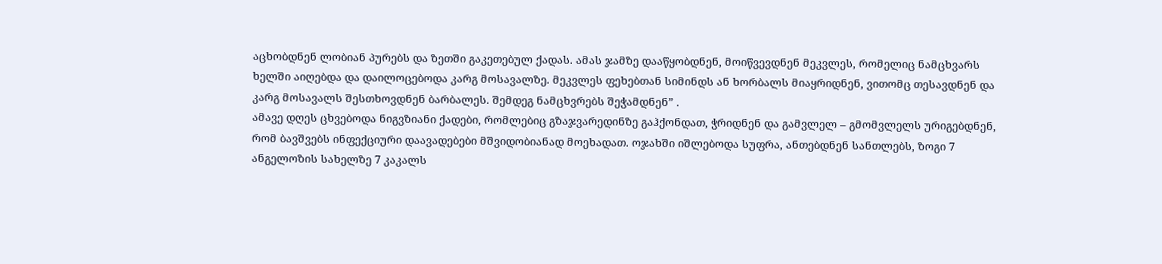აცხობდნენ ლობიან პურებს და ზეთში გაკეთებულ ქადას. ამას ჯამზე დააწყობდნენ, მოიწვევდნენ მეკვლეს, რომელიც ნამცხვარს ხელში აიღებდა და დაილოცებოდა კარგ მოსავალზე. მეკვლეს ფეხებთან სიმინდს ან ხორბალს მიაყრიდნენ, ვითომც თესავდნენ და კარგ მოსავალს შესთხოვდნენ ბარბალეს. შემდეგ ნამცხვრებს შეჭამდნენ” .
ამავე დღეს ცხვებოდა ნიგვზიანი ქადები, რომლებიც გზაჯვარედინზე გაჰქონდათ, ჭრიდნენ და გამვლელ – გმომვლელს ურიგებდნენ, რომ ბავშვებს ინფექციური დაავადებები მშვიდობიანად მოეხადათ. ოჯახში იშლებოდა სუფრა, ანთებდნენ სანთლებს, ზოგი 7 ანგელოზის სახელზე 7 კაკალს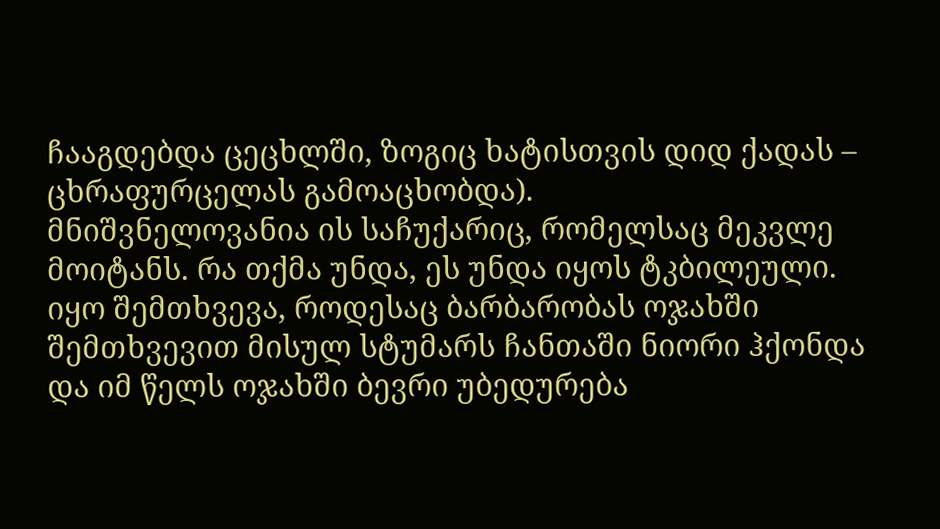ჩააგდებდა ცეცხლში, ზოგიც ხატისთვის დიდ ქადას – ცხრაფურცელას გამოაცხობდა).
მნიშვნელოვანია ის საჩუქარიც, რომელსაც მეკვლე მოიტანს. რა თქმა უნდა, ეს უნდა იყოს ტკბილეული. იყო შემთხვევა, როდესაც ბარბარობას ოჯახში შემთხვევით მისულ სტუმარს ჩანთაში ნიორი ჰქონდა და იმ წელს ოჯახში ბევრი უბედურება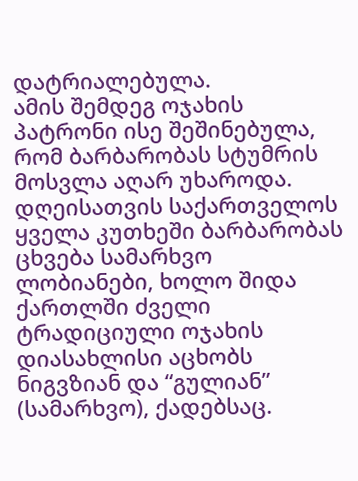დატრიალებულა.
ამის შემდეგ ოჯახის პატრონი ისე შეშინებულა, რომ ბარბარობას სტუმრის მოსვლა აღარ უხაროდა.
დღეისათვის საქართველოს ყველა კუთხეში ბარბარობას ცხვება სამარხვო ლობიანები, ხოლო შიდა ქართლში ძველი ტრადიციული ოჯახის დიასახლისი აცხობს ნიგვზიან და “გულიან” (სამარხვო), ქადებსაც.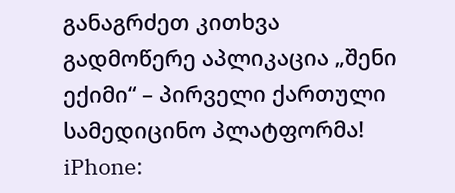განაგრძეთ კითხვა
გადმოწერე აპლიკაცია „შენი ექიმი“ – პირველი ქართული სამედიცინო პლატფორმა!
iPhone: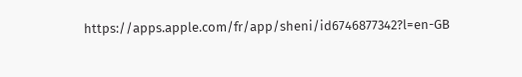https://apps.apple.com/fr/app/sheni/id6746877342?l=en-GB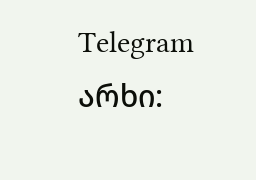Telegram არხი: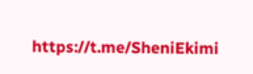https://t.me/SheniEkimi